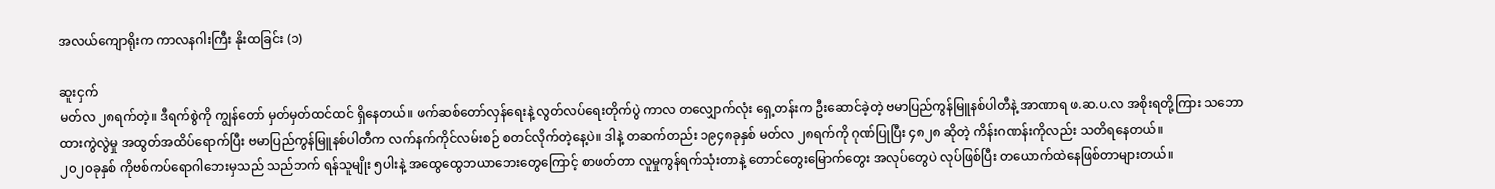အလယ်ကျောရိုးက ကာလနဂါးကြီး နိုးထခြင်း (၁)

ဆူးငှက်
မတ်လ ၂၈ရက်တဲ့။ ဒီရက်စွဲကို ကျွန်တော် မှတ်မှတ်ထင်ထင် ရှိနေတယ်။ ဖက်ဆစ်တော်လှန်ရေးနဲ့ လွတ်လပ်ရေးတိုက်ပွဲ ကာလ တလျှောက်လုံး ရှေ့တန်းက ဦးဆောင်ခဲ့တဲ့ ဗမာပြည်ကွန်မြူနစ်ပါတီနဲ့ အာဏာရ ဖ.ဆ.ပ.လ အစိုးရတို့ကြား သဘောထားကွဲလွဲမှု အထွတ်အထိပ်ရောက်ပြီး ဗမာပြည်ကွန်မြူနစ်ပါတီက လက်နက်ကိုင်လမ်းစဉ် စတင်လိုက်တဲ့နေ့ပဲ။ ဒါနဲ့ တဆက်တည်း ၁၉၄၈ခုနှစ် မတ်လ ၂၈ရက်ကို ဂုဏ်ပြုပြီး ၄၈၂၈ ဆိုတဲ့ ကိန်းဂဏန်းကိုလည်း သတိရနေတယ်။
၂၀၂၀ခုနှစ် ကိုဗစ်ကပ်ရောဂါဘေးမှသည် သည်ဘက် ရန်သူမျိုး ၅ပါးနဲ့ အထွေထွေဘယာဘေးတွေကြောင့် စာဖတ်တာ လူမှုကွန်ရက်သုံးတာနဲ့ တောင်တွေးမြောက်တွေး အလုပ်တွေပဲ လုပ်ဖြစ်ပြီး တယောက်ထဲနေဖြစ်တာများတယ်။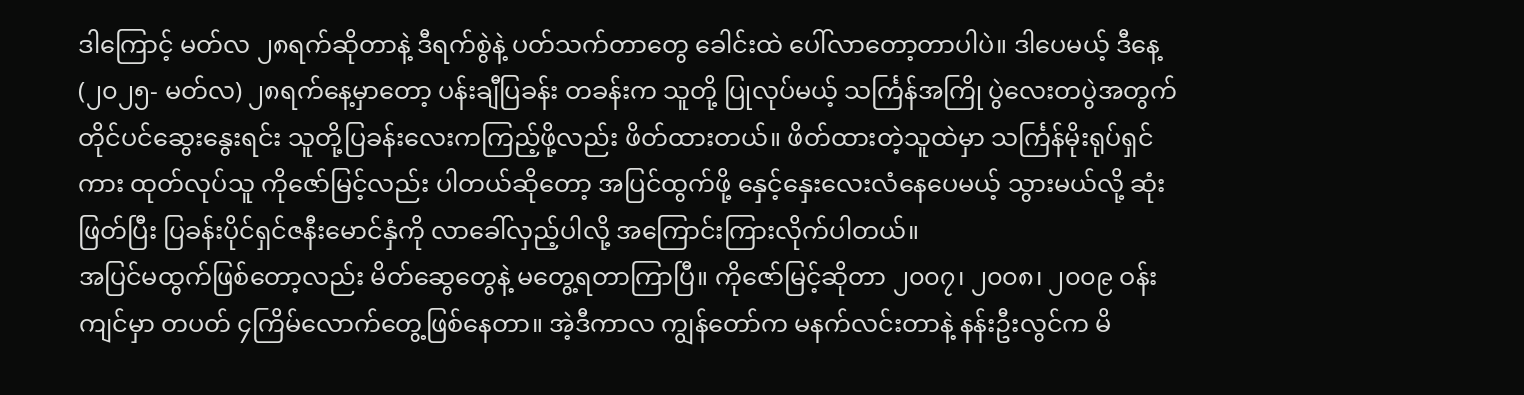ဒါကြောင့် မတ်လ ၂၈ရက်ဆိုတာနဲ့ ဒီရက်စွဲနဲ့ ပတ်သက်တာတွေ ခေါင်းထဲ ပေါ်လာတော့တာပါပဲ။ ဒါပေမယ့် ဒီနေ့ (၂၀၂၅- မတ်လ) ၂၈ရက်နေ့မှာတော့ ပန်းချီပြခန်း တခန်းက သူတို့ ပြုလုပ်မယ့် သင်္ကြန်အကြို ပွဲလေးတပွဲအတွက် တိုင်ပင်ဆွေးနွေးရင်း သူတို့ပြခန်းလေးကကြည့်ဖို့လည်း ဖိတ်ထားတယ်။ ဖိတ်ထားတဲ့သူထဲမှာ သင်္ကြန်မိုးရုပ်ရှင်ကား ထုတ်လုပ်သူ ကိုဇော်မြင့်လည်း ပါတယ်ဆိုတော့ အပြင်ထွက်ဖို့ နှေင့်နှေးလေးလံနေပေမယ့် သွားမယ်လို့ ဆုံးဖြတ်ပြီး ပြခန်းပိုင်ရှင်ဇနီးမောင်နှံကို လာခေါ်လှည့်ပါလို့ အကြောင်းကြားလိုက်ပါတယ်။
အပြင်မထွက်ဖြစ်တော့လည်း မိတ်ဆွေတွေနဲ့ မတွေ့ရတာကြာပြီ။ ကိုဇော်မြင့်ဆိုတာ ၂၀၀၇၊ ၂၀၀၈၊ ၂၀၀၉ ဝန်းကျင်မှာ တပတ် ၄ကြိမ်လောက်တွေ့ဖြစ်နေတာ။ အဲ့ဒီကာလ ကျွန်တော်က မနက်လင်းတာနဲ့ နန်းဦးလွင်က မိ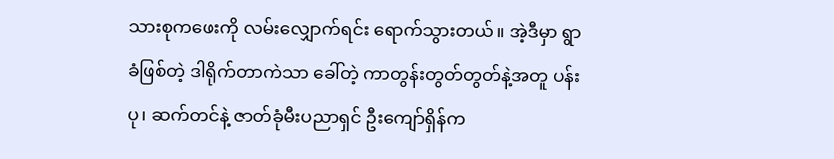သားစုကဖေးကို လမ်းလျှောက်ရင်း ရောက်သွားတယ်။ အဲ့ဒီမှာ ရွာခံဖြစ်တဲ့ ဒါရိုက်တာကဲသာ ခေါ်တဲ့ ကာတွန်းတွတ်တွတ်နဲ့အတူ ပန်းပု၊ ဆက်တင်နဲ့ ဇာတ်ခုံမီးပညာရှင် ဦးကျော်ရှိန်က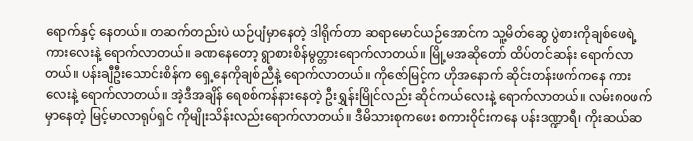ရောက်နှင့် နေတယ်။ တဆက်တည်းပဲ ယဉ်ပျံမှာနေတဲ့ ဒါရိုက်တာ ဆရာမောင်ယဉ်အောင်က သူ့မိတ်ဆွေ ပွဲစားကိုချစ်ဖေရဲ့ ကားလေးနဲ့ ရောက်လာတယ်။ ခဏနေတော့ ရွာစားစိန်မွတ္တားရောက်လာတယ်။ မြို့မအဆိုတော် ထိပ်တင်ဆန်း ရောက်လာတယ်။ ပန်းချီဦးသောင်းစိန်က ရှေ့နေကိုချစ်ညီနဲ့ ရောက်လာတယ်။ ကိုဇော်မြင့်က ဟိုအနောက် ဆိုင်းတန်းဖက်ကနေ ကားလေးနဲ့ ရောက်လာတယ်။ အဲ့ဒီအချိန် ရေစစ်ကန်နားနေတဲ့ ဦးရွှန်းမြိုင်လည်း ဆိုင်ကယ်လေးနဲ့ ရောက်လာတယ်။ လမ်း၈၀ဖက်မှာနေတဲ့ မြင့်မာလာရုပ်ရှင် ကိုမျိုးသိန်းလည်းရောက်လာတယ်။ ဒီမိသားစုကဖေး စကားဝိုင်းကနေ ပန်းဒဏ္ဍာရီ၊ ကိုးဆယ်ဆ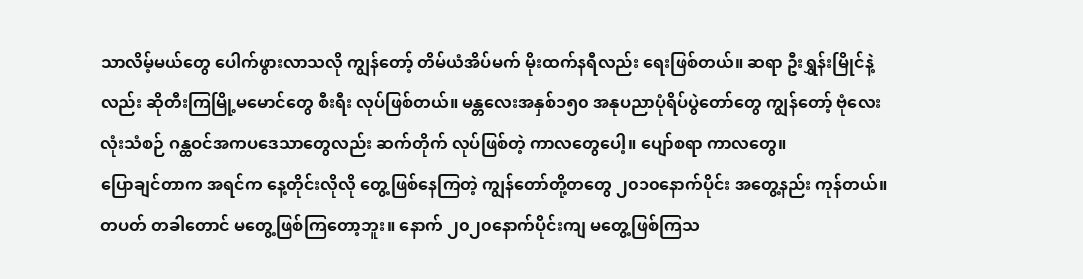သာလိမ့်မယ်တွေ ပေါက်ဖွားလာသလို ကျွန်တော့် တိမ်ယံအိပ်မက် မိုးထက်နရီလည်း ရေးဖြစ်တယ်။ ဆရာ ဦးရွှန်းမြိုင်နဲ့လည်း ဆိုတီးကြမြို့မမောင်တွေ စီးရီး လုပ်ဖြစ်တယ်။ မန္တလေးအနှစ်၁၅၀ အနုပညာပုံရိပ်ပွဲတော်တွေ ကျွန်တော့် ဗုံလေးလုံးသံစဉ် ဂန္ထဝင်အကပဒေသာတွေလည်း ဆက်တိုက် လုပ်ဖြစ်တဲ့ ကာလတွေပေါ့။ ပျော်စရာ ကာလတွေ။
ပြောချင်တာက အရင်က နေ့တိုင်းလိုလို တွေ့ဖြစ်နေကြတဲ့ ကျွန်တော်တို့တတွေ ၂၀၁၀နောက်ပိုင်း အတွေ့နည်း ကုန်တယ်။ တပတ် တခါတောင် မတွေ့ဖြစ်ကြတော့ဘူး။ နောက် ၂၀၂၀နောက်ပိုင်းကျ မတွေ့ဖြစ်ကြသ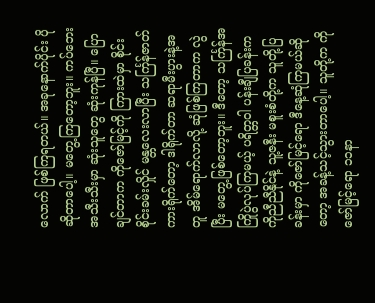လောက် ဖြစ်ကြရတယ်။ အခုနောက်ပိုင်း ပိုဆိုတာပေါ့။ မတွေ့ကြတော့ဘူး။ ကပ်ဘေးအသီးသီးမှာ ဆုံးသူတွေ ဆုံးကုန်ပြီ။ ပြောချင်တာက ကိုဇော်မြင့်ကို ကြားထဲမှာ စိုင်းစိုင်းခမ်းလှိုင် မန္တလေးလာပြီး သင်္ကြန်ဇာတ်ကားရိုက်တော့ ဒါရိုက်တာ ဆရာမီးပွားနဲ့အတူ အိမ်ရောက်လာလို့ ဆုံဖြစ်ကြတာက လွဲပြီး မတွေ့ဖြစ်တော့ဘူး။ ဒီတော့ သင်္ကြန်အကြိုပွဲလုပ်ကြမယ့် ပရိတ္တဝါ ပန်းချီပြခန်းက ကိုညီညီနိုင်နဲ့ သူ့ဇနီး မစူးစံတို့က သူတို့ပြခန်းမှာ ကိုဇော်မြင့်ရော ဒီနေ့ဆုံကြမယ်ဆိုတော့ အခန့်သင့်သွားတာပေါ့။ သူတို့က ကိုဇော်မြင့်ရော ၁၁နာ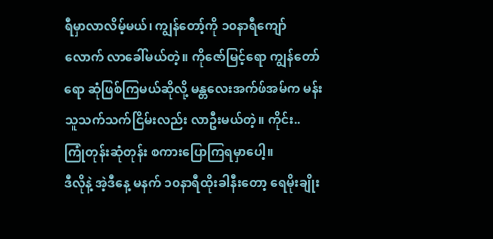ရီမှာလာလိမ့်မယ်၊ ကျွန်တော့်ကို ၁၀နာရီကျော်လောက် လာခေါ်မယ်တဲ့။ ကိုဇော်မြင့်ရော ကျွန်တော်ရော ဆုံဖြစ်ကြမယ်ဆိုလို့ မန္တလေးအက်ဖ်အမ်က မန်းသူသက်သက်ငြိမ်းလည်း လာဦးမယ်တဲ့။ ကိုင်း.. ကြုံတုန်းဆုံတုန်း စကားပြောကြရမှာပေါ့။
ဒီလိုနဲ့ အဲ့ဒီနေ့ မနက် ၁၀နာရီထိုးခါနီးတော့ ရေမိုးချိုး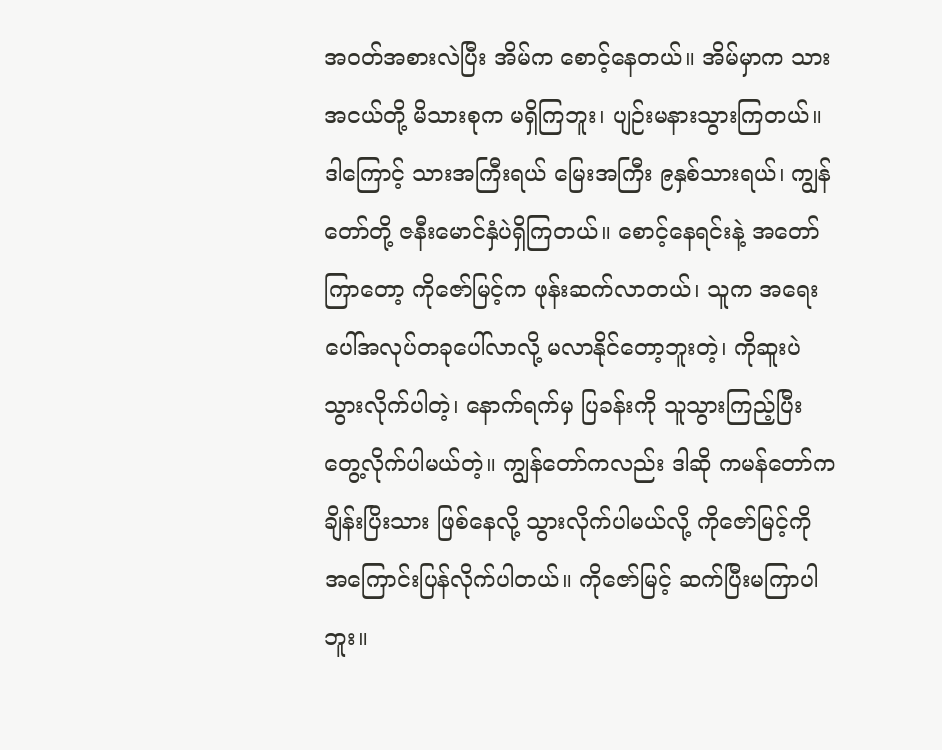အဝတ်အစားလဲပြီး အိမ်က စောင့်နေတယ်။ အိမ်မှာက သားအငယ်တို့ မိသားစုက မရှိကြဘူး၊ ပျဉ်းမနားသွားကြတယ်။ ဒါကြောင့် သားအကြီးရယ် မြေးအကြီး ၉နှစ်သားရယ်၊ ကျွန်တော်တို့ ဇနီးမောင်နှံပဲရှိကြတယ်။ စောင့်နေရင်းနဲ့ အတော်ကြာတော့ ကိုဇော်မြင့်က ဖုန်းဆက်လာတယ်၊ သူက အရေးပေါ်အလုပ်တခုပေါ်လာလို့ မလာနိုင်တော့ဘူးတဲ့၊ ကိုဆူးပဲ သွားလိုက်ပါတဲ့၊ နောက်ရက်မှ ပြခန်းကို သူသွားကြည့်ပြီး တွေ့လိုက်ပါမယ်တဲ့။ ကျွန်တော်ကလည်း ဒါဆို ကမန်တော်က ချိန်းပြိးသား ဖြစ်နေလို့ သွားလိုက်ပါမယ်လို့ ကိုဇော်မြင့်ကို အကြောင်းပြန်လိုက်ပါတယ်။ ကိုဇော်မြင့် ဆက်ပြီးမကြာပါဘူး။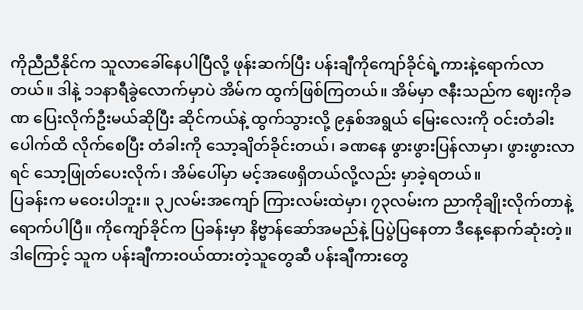ကိုညီညီနိုင်က သူလာခေါ်နေပါပြီလို့ ဖုန်းဆက်ပြီး ပန်းချီကိုကျော်ခိုင်ရဲ့ကားနဲ့ရောက်လာတယ်။ ဒါနဲ့ ၁၁နာရီခွဲလောက်မှာပဲ အိမ်က ထွက်ဖြစ်ကြတယ်။ အိမ်မှာ ဇနီးသည်က ဈေးကိုခဏ ပြေးလိုက်ဦးမယ်ဆိုပြီး ဆိုင်ကယ်နဲ့ ထွက်သွားလို့ ၉နှစ်အရွယ် မြေးလေးကို ဝင်းတံခါးပေါက်ထိ လိုက်စေပြီး တံခါးကို သော့ချိတ်ခိုင်းတယ်၊ ခဏနေ ဖွားဖွားပြန်လာမှာ၊ ဖွားဖွားလာရင် သော့ဖြုတ်ပေးလိုက်၊ အိမ်ပေါ်မှာ မင့်အဖေရှိတယ်လို့လည်း မှာခဲ့ရတယ်။
ပြခန်းက မဝေးပါဘူး။ ၃၂လမ်းအကျော် ကြားလမ်းထဲမှာ၊ ၇၃လမ်းက ညာကိုချိုးလိုက်တာနဲ့ ရောက်ပါပြီ။ ကိုကျော်ခိုင်က ပြခန်းမှာ နိဗ္ဗာန်ဆော်အမည်နဲ့ ပြပွဲပြနေတာ ဒီနေ့နောက်ဆုံးတဲ့။ ဒါကြောင့် သူက ပန်းချီကားဝယ်ထားတဲ့သူတွေဆီ ပန်းချီကားတွေ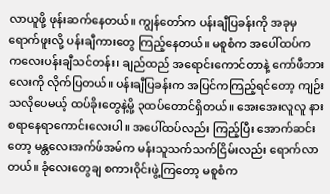လာယူဖို့ ဖုန်းဆက်နေတယ်။ ကျွန်တော်က ပန်းချီပြခန်းကို အခုမှရောက်ဖူးလို့ ပန်းချီကားတွေ ကြည့်နေတယ်။ မစူစံက အပေါ်ထပ်က ကလေးပန်းချီသင်တန်း၊ ချည်ထည် အရောင်းကောင်တာနဲ့ ကော်ဖီဘားလေးကို လိုက်ပြတယ်။ ပန်းချီပြခန်းက အပြင်ကကြည့်ရင်တော့ ကျဉ်းသလိုပေမယ့် ထပ်ခိုးတွေနဲ့မို့ ၃ထပ်တောင်ရှိတယ်။ အေးအေးလူလူ နားစရာနေရာကောင်းလေးပါ။ အပေါ်ထပ်လည်း ကြည့်ပြီး အောက်ဆင်းတော့ မန္တလေးအက်ဖ်အမ်က မန်းသူသက်သက်ငြိမ်းလည်း ရောက်လာတယ်။ ခုံလေးတွေချ စကားဝိုင်းဖွဲ့ကြတော့ မစူစံက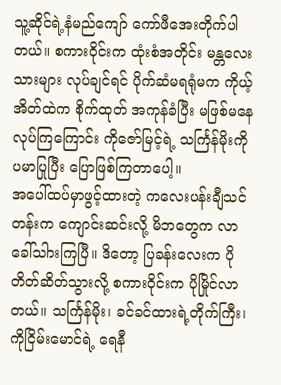သူ့ဆိုင်ရဲ့နံမည်ကျော် ကော်ဖီအေးတိုက်ပါတယ်။ စကားဝိုင်းက ထုံးစံအတိုင်း မန္တလေးသားများ လုပ်ချင်ရင် ပိုက်ဆံမရရုံမက ကိုယ့်အိတ်ထဲက စိုက်ထုတ် အကုန်ခံပြီး မဖြစ်မနေလုပ်ကြကြောင်း ကိုဇော်မြင့်ရဲ့ သင်္ကြန်မိုးကို ပမာပြုပြီး ပြောဖြစ်ကြတာပေါ့။
အပေါ်ထပ်မှာဖွင့်ထားတဲ့ ကလေးပန်းချီသင်တန်းက ကျောင်းဆင်းလို့ မိဘတွေက လာခေါ်သါားကြပြီ။ ဒိတော့ ပြခန်းလေးက ပိုတိတ်ဆိတ်သွားလို့ စကားဝိုင်းက ပိုမြိုင်လာတယ်။ သင်္ကြန်မိုး၊ ခင်ခင်ထားရဲ့တိုက်ကြီး၊ ကိုငြိမ်းမောင်ရဲ့ ရေနီ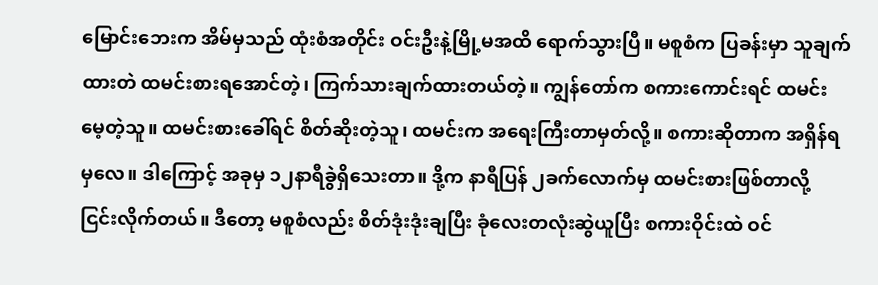မြောင်းဘေးက အိမ်မှသည် ထုံးစံအတိုင်း ဝင်းဦးနဲ့မြို့မအထိ ရောက်သွားပြီ။ မစူစံက ပြခန်းမှာ သူချက်ထားတဲ ထမင်းစားရအောင်တဲ့၊ ကြက်သားချက်ထားတယ်တဲ့။ ကျွန်တော်က စကားကောင်းရင် ထမင်းမေ့တဲ့သူ။ ထမင်းစားခေါ်ရင် စိတ်ဆိုးတဲ့သူ၊ ထမင်းက အရေးကြီးတာမှတ်လို့။ စကားဆိုတာက အရှိန်ရမှလေ။ ဒါကြောင့် အခုမှ ၁၂နာရီခွဲရှိသေးတာ။ ဒို့က နာရီပြန် ၂ခက်လောက်မှ ထမင်းစားဖြစ်တာလို့ ငြင်းလိုက်တယ်။ ဒီတော့ မစူစံလည်း စိတ်ဒုံးဒုံးချပြီး ခုံလေးတလုံးဆွဲယူပြီး စကားဝိုင်းထဲ ဝင်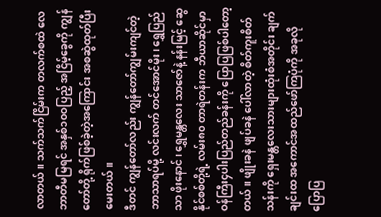လာတယ်။ သက်သက်ငြိမ်းက တလက်စထဲ လေဘာတီမမြရင် အနှစ်၁၀ဝပြည့် အငြိမ့်ခွေကို ကျွန်တော်တို့ ရိုက်ဖြစ်ခဲ့တဲ့အကြောင်း အစဆွဲထုတ်ပြီး မေးတယ်။
ဒီတင် ကျွန်တော်လည်း ကျွန်တော်ကျွမ်းကျင်တဲ့ ဘာသာရပ်မို့ လင်းလက် တင်အောင်မိုး၊ ရွှေပြည်သာ ဖိုးနောင်၊ ရွှေမန္တလေး သာဇော်နဲ့ နန်းမြင့် ဆွေနိုင်စစ်တို့ရဲ့ လမ်း၈၀ တာရဲတန်းက ဘီယာဆိုင်မှာ ဝန်ကြီး၄ပါးပြည်တည်ခန်းကို ပြောပြဖြစ်ပါတော့တယ်။ ဖျိုးခနဲ ဖျပ်ခနဲ ပေါ်လာတဲ့ စိတ်ကူးစိတ်သန်းကို ရှေးမန္တလေးသားများထုံးစံအတိုင်း ချက်ချင်းထ အကောင်အထည်ဖော်ကြပုံကို အခုလိုပြောပြ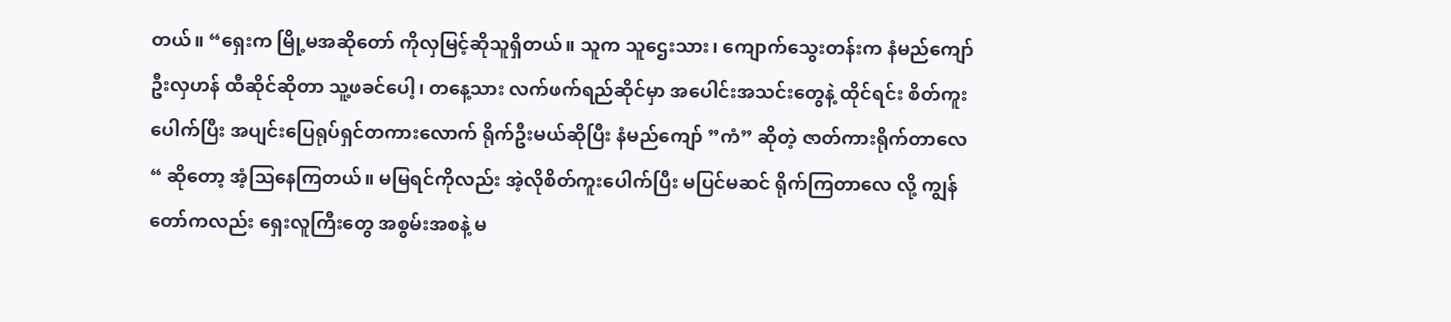တယ်။ “ရှေးက မြို့မအဆိုတော် ကိုလှမြင့်ဆိုသူရှိတယ်။ သူက သူဌေးသား၊ ကျောက်သွေးတန်းက နံမည်ကျော် ဦးလှဟန် ထီဆိုင်ဆိုတာ သူ့ဖခင်ပေါ့၊ တနေ့သား လက်ဖက်ရည်ဆိုင်မှာ အပေါင်းအသင်းတွေနဲ့ ထိုင်ရင်း စိတ်ကူးပေါက်ပြီး အပျင်းပြေရုပ်ရှင်တကားလောက် ရိုက်ဦးမယ်ဆိုပြီး နံမည်ကျော် ”ကံ” ဆိုတဲ့ ဇာတ်ကားရိုက်တာလေ “ ဆိုတော့ အံ့သြနေကြတယ်။ မမြရင်ကိုလည်း အဲ့လိုစိတ်ကူးပေါက်ပြီး မပြင်မဆင် ရိုက်ကြတာလေ လို့ ကျွန်တော်ကလည်း ရှေးလူကြီးတွေ အစွမ်းအစနဲ့ မ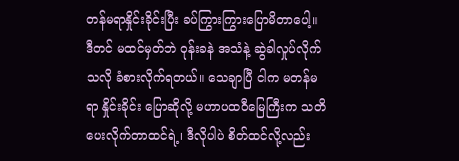တန်မရာနှိုင်းခိုင်းပြီး ခပ်ကြွားကြွားပြောမိတာပေါ့။
ဒီတင် မထင်မှတ်ဘဲ ဝုန်းခနဲ အသံနဲ့ ဆွဲခါလှုပ်လိုက်သလို ခံစားလိုက်ရတယ်။ သေချာပြီ ငါက မတန်မရာ နှိုင်းခိုင်း ပြောဆိုလို့ မဟာပထဝီမြေကြီးက သတိပေးလိုက်တာထင်ရဲ့၊ ဒီလိုပါပဲ စိတ်ထင်လို့လည်း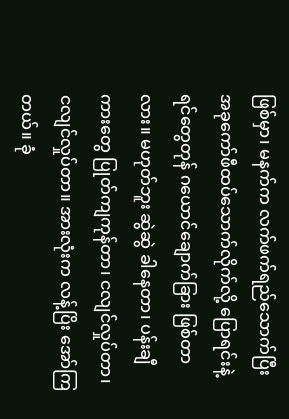ဖြစ်မှာ၊ မနက်က လက်ဖက်ရည်သောက်ပြီး အခုကော်ဖီထပ်သောက်လိုက်လို့ ပြောရင်းနဲ့ ရင်တွေတုန် ဂယောင်ချောက်ခြား ဖြစ်တာလား။ မဟုတ်ဘူး ဆွဲဆွဲ ခါနေတာ၊ ပန်းချီကားတွေ ပြုတ်ကျကုန်တာ၊ ငလျင်လှုပ်တာ၊ ငလျင်လှုပ်တာ။ အားလုံးက လန့်ပြိး အော်ကြတယ်။ ခုံ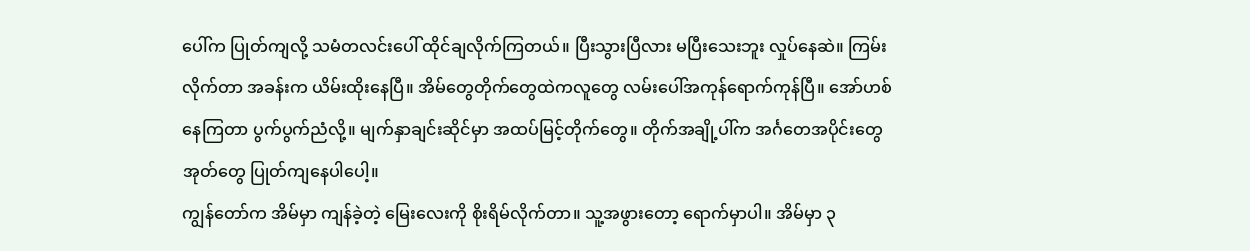ပေါ်က ပြုတ်ကျလို့ သမံတလင်းပေါ် ထိုင်ချလိုက်ကြတယ်။ ပြီးသွားပြီလား မပြီးသေးဘူး လှုပ်နေဆဲ။ ကြမ်းလိုက်တာ အခန်းက ယိမ်းထိုးနေပြီ။ အိမ်တွေတိုက်တွေထဲကလူတွေ လမ်းပေါ်အကုန်ရောက်ကုန်ပြီ။ အော်ဟစ်နေကြတာ ပွက်ပွက်ညံလို့။ မျက်နှာချင်းဆိုင်မှာ အထပ်မြင့်တိုက်တွေ။ တိုက်အချို့ပါ်က အင်္ဂတေအပိုင်းတွေ အုတ်တွေ ပြုတ်ကျနေပါပေါ့။
ကျွန်တော်က အိမ်မှာ ကျန်ခဲ့တဲ့ မြေးလေးကို စိုးရိမ်လိုက်တာ။ သူ့အဖွားတော့ ရောက်မှာပါ။ အိမ်မှာ ၃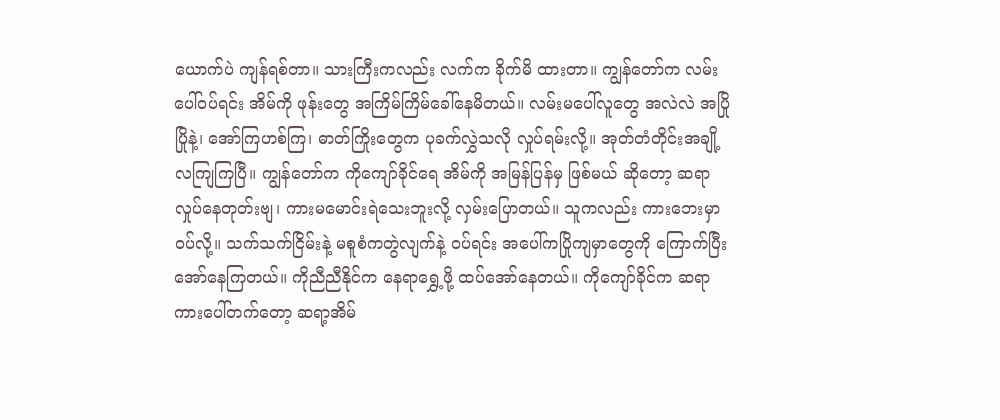ယောက်ပဲ ကျန်ရစ်တာ။ သားကြီးကလည်း လက်က ခိုက်မိ ထားတာ။ ကျွန်တော်က လမ်းပေါ်ဝပ်ရင်း အိမ်ကို ဖုန်းတွေ အကြိမ်ကြိမ်ခေါ်နေမိတယ်။ လမ်းမပေါ်လူတွေ အလဲလဲ အပြိုပြိုနဲ့၊ အော်ကြဟစ်ကြ၊ ဓာတ်ကြိုးတွေက ပုခက်လွှဲသလို လှုပ်ရမ်းလို့။ အုတ်တံတိုင်းအချို့ လကျြကြပြီ။ ကျွန်တော်က ကိုကျော်ခိုင်ရေ အိမ်ကို အမြန်ပြန်မှ ဖြစ်မယ် ဆိုတော့ ဆရာ လှုပ်နေတုတ်းဗျ၊ ကားမမောင်းရဲသေးဘူးလို့ လှမ်းပြောတယ်။ သူကလည်း ကားဘေးမှာ ဝပ်လို့။ သက်သက်ငြိမ်းနဲ့ မစူစံကတွဲလျက်နဲ့ ဝပ်ရင်း အပေါ်ကပြိုကျမှာတွေကို ကြောက်ပြီး အော်နေကြတယ်။ ကိုညီညီနိုင်က နေရာရွှေ့ဖို့ ထပ်အော်နေတယ်။ ကိုကျော်ခိုင်က ဆရာ ကားပေါ်တက်တော့ ဆရာ့အိမ်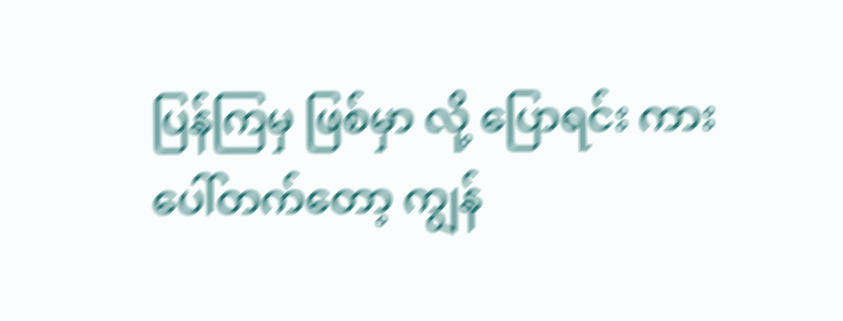ပြန်ကြမှ ဖြစ်မှာ လို့ ပြောရင်း ကားပေါ်တက်တော့ ကျွန်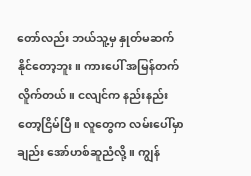တော်လည်း ဘယ်သူ့မှ နှုတ်မဆက်နိုင်တော့ဘူး။ ကားပေါ် အမြန်တက်လိူက်တယ်။ ငလျင်က နည်းနည်းတော့ငြိမ်ပြီ။ လူတွေက လမ်းပေါ်မှာချည်း အော်ဟစ်ဆူညံလို့။ ကျွန်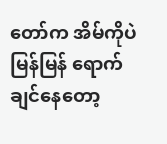တော်က အိမ်ကိုပဲ မြန်မြန် ရောက်ချင်နေတော့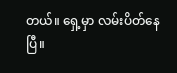တယ်။ ရှေ့မှာ လမ်းပိတ်နေပြီ။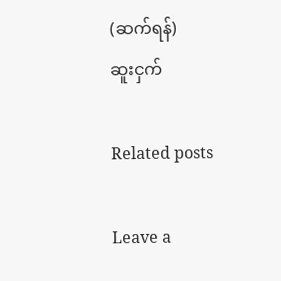(ဆက်ရန်)
ဆူးငှက်

Related posts

Leave a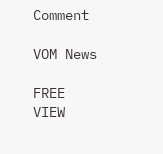Comment

VOM News

FREE
VIEW